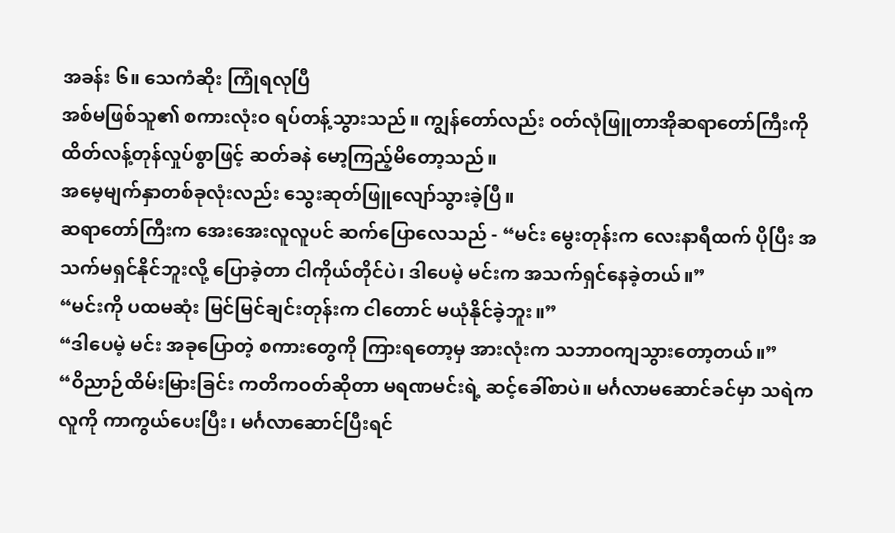အခန်း ၆။ သေကံဆိုး ကြုံရလုပြီ
အစ်မဖြစ်သူ၏ စကားလုံးဝ ရပ်တန့်သွားသည်။ ကျွန်တော်လည်း ဝတ်လုံဖြူတာအိုဆရာတော်ကြီးကို ထိတ်လန့်တုန်လှုပ်စွာဖြင့် ဆတ်ခနဲ မော့ကြည့်မိတော့သည်။
အမေ့မျက်နှာတစ်ခုလုံးလည်း သွေးဆုတ်ဖြူလျော်သွားခဲ့ပြီ။
ဆရာတော်ကြီးက အေးအေးလူလူပင် ဆက်ပြောလေသည် - “မင်း မွေးတုန်းက လေးနာရီထက် ပိုပြီး အသက်မရှင်နိုင်ဘူးလို့ ပြောခဲ့တာ ငါကိုယ်တိုင်ပဲ၊ ဒါပေမဲ့ မင်းက အသက်ရှင်နေခဲ့တယ်။”
“မင်းကို ပထမဆုံး မြင်မြင်ချင်းတုန်းက ငါတောင် မယုံနိုင်ခဲ့ဘူး။”
“ဒါပေမဲ့ မင်း အခုပြောတဲ့ စကားတွေကို ကြားရတော့မှ အားလုံးက သဘာဝကျသွားတော့တယ်။”
“ဝိညာဉ်ထိမ်းမြားခြင်း ကတိကဝတ်ဆိုတာ မရဏမင်းရဲ့ ဆင့်ခေါ်စာပဲ။ မင်္ဂလာမဆောင်ခင်မှာ သရဲက လူကို ကာကွယ်ပေးပြီး၊ မင်္ဂလာဆောင်ပြီးရင်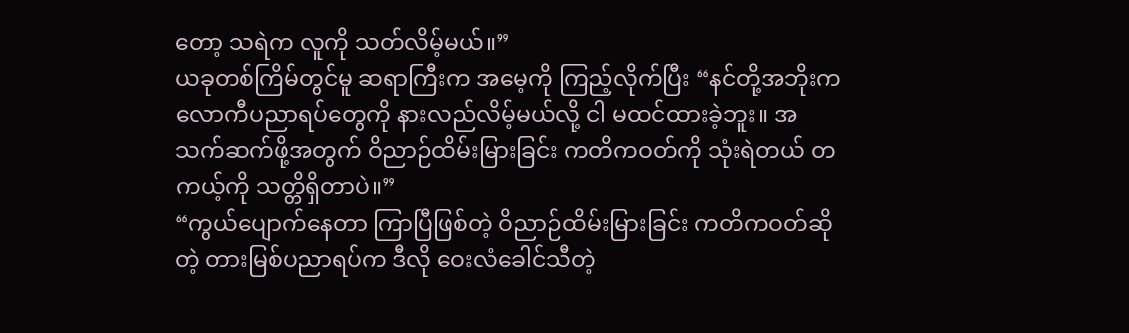တော့ သရဲက လူကို သတ်လိမ့်မယ်။”
ယခုတစ်ကြိမ်တွင်မူ ဆရာကြီးက အမေ့ကို ကြည့်လိုက်ပြီး “နင်တို့အဘိုးက လောကီပညာရပ်တွေကို နားလည်လိမ့်မယ်လို့ ငါ မထင်ထားခဲ့ဘူး။ အသက်ဆက်ဖို့အတွက် ဝိညာဉ်ထိမ်းမြားခြင်း ကတိကဝတ်ကို သုံးရဲတယ် တကယ့်ကို သတ္တိရှိတာပဲ။”
“ကွယ်ပျောက်နေတာ ကြာပြီဖြစ်တဲ့ ဝိညာဉ်ထိမ်းမြားခြင်း ကတိကဝတ်ဆိုတဲ့ တားမြစ်ပညာရပ်က ဒီလို ဝေးလံခေါင်သီတဲ့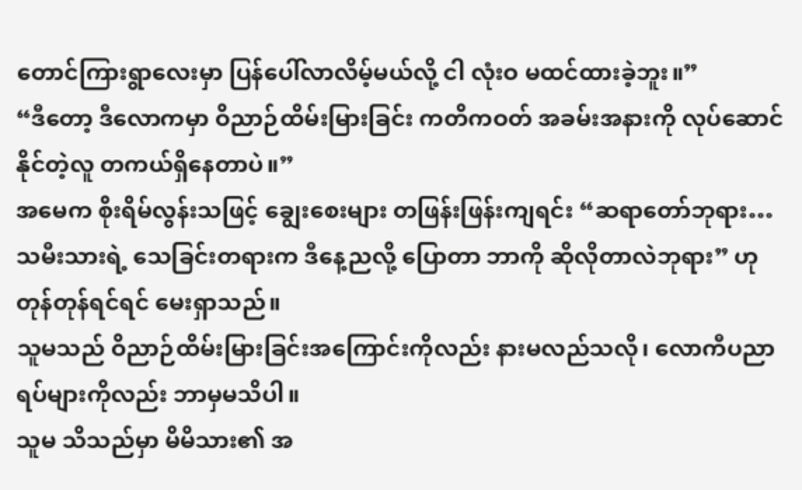တောင်ကြားရွာလေးမှာ ပြန်ပေါ်လာလိမ့်မယ်လို့ ငါ လုံးဝ မထင်ထားခဲ့ဘူး။”
“ဒီတော့ ဒီလောကမှာ ဝိညာဉ်ထိမ်းမြားခြင်း ကတိကဝတ် အခမ်းအနားကို လုပ်ဆောင်နိုင်တဲ့လူ တကယ်ရှိနေတာပဲ။”
အမေက စိုးရိမ်လွန်းသဖြင့် ချွေးစေးများ တဖြန်းဖြန်းကျရင်း “ဆရာတော်ဘုရား… သမီးသားရဲ့ သေခြင်းတရားက ဒီနေ့ညလို့ ပြောတာ ဘာကို ဆိုလိုတာလဲဘုရား” ဟု တုန်တုန်ရင်ရင် မေးရှာသည်။
သူမသည် ဝိညာဉ်ထိမ်းမြားခြင်းအကြောင်းကိုလည်း နားမလည်သလို၊ လောကီပညာရပ်များကိုလည်း ဘာမှမသိပါ။
သူမ သိသည်မှာ မိမိသား၏ အ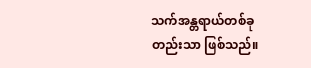သက်အန္တရာယ်တစ်ခုတည်းသာ ဖြစ်သည်။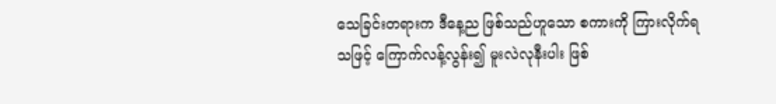သေခြင်းတရားက ဒီနေ့ည ဖြစ်သည်ဟူသော စကားကို ကြားလိုက်ရသဖြင့် ကြောက်လန့်လွန်း၍ မူးလဲလုနီးပါး ဖြစ်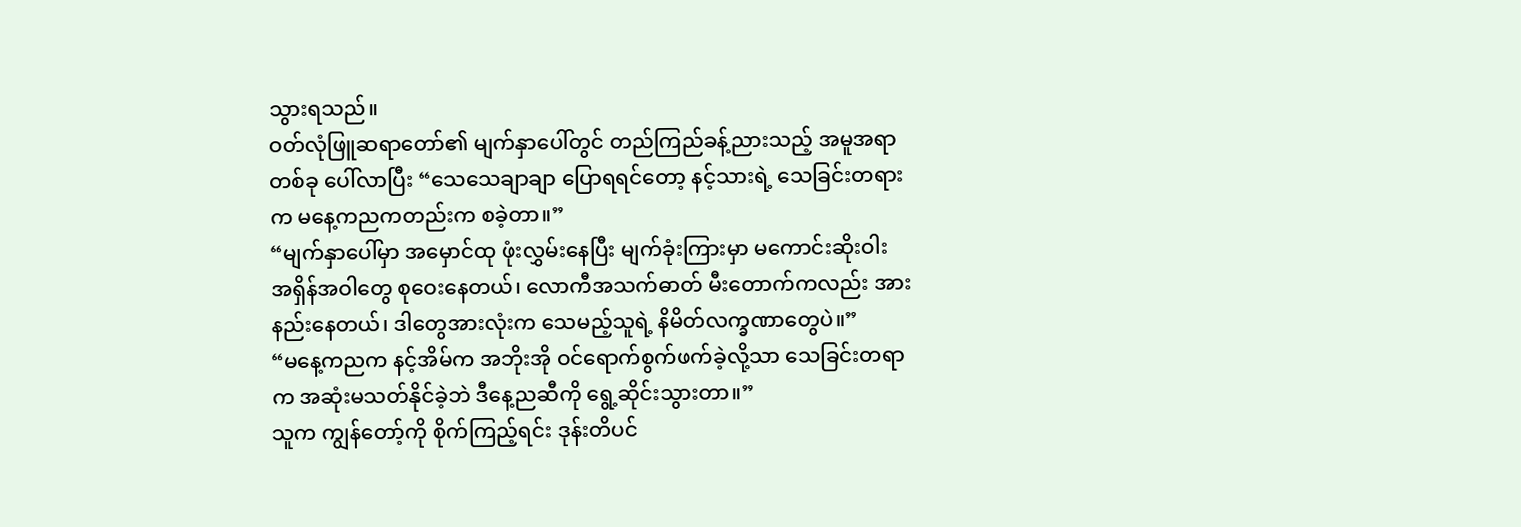သွားရသည်။
ဝတ်လုံဖြူဆရာတော်၏ မျက်နှာပေါ်တွင် တည်ကြည်ခန့်ညားသည့် အမူအရာတစ်ခု ပေါ်လာပြီး “သေသေချာချာ ပြောရရင်တော့ နင့်သားရဲ့ သေခြင်းတရားက မနေ့ကညကတည်းက စခဲ့တာ။”
“မျက်နှာပေါ်မှာ အမှောင်ထု ဖုံးလွှမ်းနေပြီး မျက်ခုံးကြားမှာ မကောင်းဆိုးဝါး အရှိန်အဝါတွေ စုဝေးနေတယ်၊ လောကီအသက်ဓာတ် မီးတောက်ကလည်း အားနည်းနေတယ်၊ ဒါတွေအားလုံးက သေမည့်သူရဲ့ နိမိတ်လက္ခဏာတွေပဲ။”
“မနေ့ကညက နင့်အိမ်က အဘိုးအို ဝင်ရောက်စွက်ဖက်ခဲ့လို့သာ သေခြင်းတရာက အဆုံးမသတ်နိုင်ခဲ့ဘဲ ဒီနေ့ညဆီကို ရွေ့ဆိုင်းသွားတာ။”
သူက ကျွန်တော့်ကို စိုက်ကြည့်ရင်း ဒုန်းတိပင်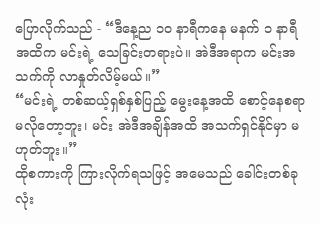ပြောလိုက်သည် - “ဒီနေ့ည ၁၀ နာရီကနေ မနက် ၁ နာရီအထိက မင်းရဲ့ သေခြင်းတရားပဲ။ အဲဒီအရာက မင်းအသက်ကို လာနှုတ်လိမ့်မယ်။”
“မင်းရဲ့ တစ်ဆယ့်ရှစ်နှစ်ပြည့် မွေးနေ့အထိ စောင့်နေစရာ မလိုတော့ဘူး၊ မင်း အဲဒီအချိန်အထိ အသက်ရှင်နိုင်မှာ မဟုတ်ဘူး။”
ထိုစကားကို ကြားလိုက်ရသဖြင့် အမေသည် ခေါင်းတစ်ခုလုံး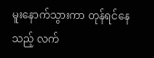မူးနောက်သွားကာ တုန်ရင်နေသည့် လက်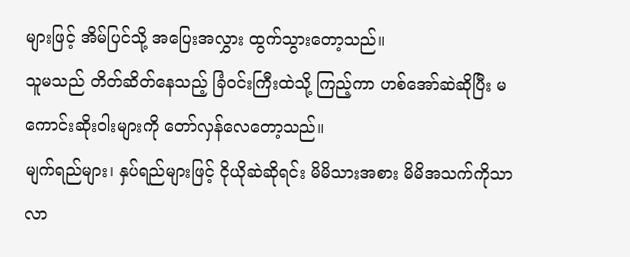များဖြင့် အိမ်ပြင်သို့ အပြေးအလွှား ထွက်သွားတော့သည်။
သူမသည် တိတ်ဆိတ်နေသည့် ခြံဝင်းကြီးထဲသို့ ကြည့်ကာ ဟစ်အော်ဆဲဆိုပြီး မကောင်းဆိုးဝါးများကို တော်လှန်လေတော့သည်။
မျက်ရည်များ၊ နှပ်ရည်များဖြင့် ငိုယိုဆဲဆိုရင်း မိမိသားအစား မိမိအသက်ကိုသာ လာ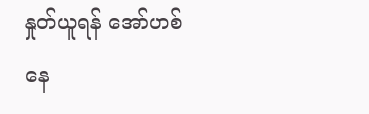နှုတ်ယူရန် အော်ဟစ်နေ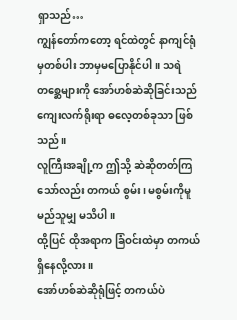ရှာသည်…
ကျွန်တော်ကတော့ ရင်ထဲတွင် နာကျင်ရုံမှတစ်ပါး ဘာမှမပြောနိုင်ပါ။ သရဲတစ္ဆေများကို အော်ဟစ်ဆဲဆိုခြင်းသည် ကျေးလက်ရိုးရာ ဓလေ့တစ်ခုသာ ဖြစ်သည်။
လူကြီးအချို့က ဤသို့ ဆဲဆိုတတ်ကြသော်လည်း တကယ် စွမ်း၊ မစွမ်းကိုမူ မည်သူမျှ မသိပါ။
ထို့ပြင် ထိုအရာက ခြံဝင်းထဲမှာ တကယ် ရှိနေလို့လား။
အော်ဟစ်ဆဲဆိုရုံဖြင့် တကယ်ပဲ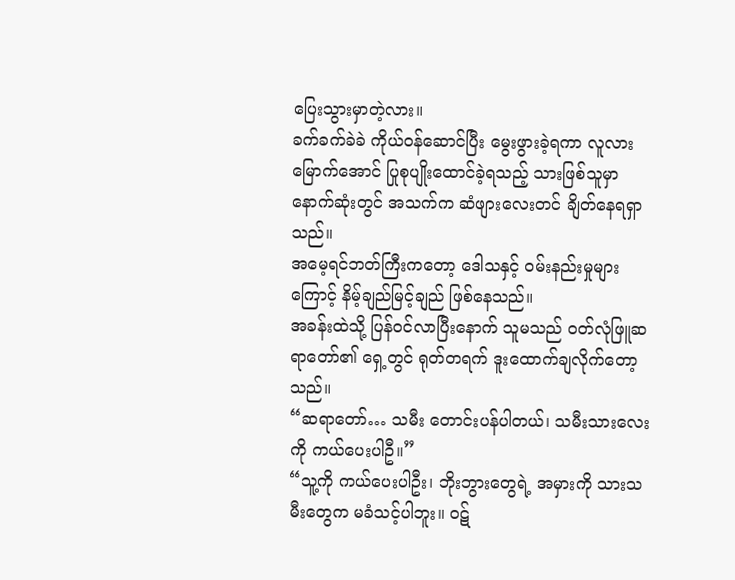ပြေးသွားမှာတဲ့လား။
ခက်ခက်ခဲခဲ ကိုယ်ဝန်ဆောင်ပြီး မွေးဖွားခဲ့ရကာ လူလားမြောက်အောင် ပြုစုပျိုးထောင်ခဲ့ရသည့် သားဖြစ်သူမှာ နောက်ဆုံးတွင် အသက်က ဆံဖျားလေးတင် ချိတ်နေရရှာသည်။
အမေ့ရင်ဘတ်ကြီးကတော့ ဒေါသနှင့် ဝမ်းနည်းမှုများကြောင့် နိမ့်ချည်မြင့်ချည် ဖြစ်နေသည်။
အခန်းထဲသို့ ပြန်ဝင်လာပြီးနောက် သူမသည် ဝတ်လုံဖြူဆရာတော်၏ ရှေ့တွင် ရုတ်တရက် ဒူးထောက်ချလိုက်တော့သည်။
“ဆရာတော်… သမီး တောင်းပန်ပါတယ်၊ သမီးသားလေးကို ကယ်ပေးပါဦ။”
“သူ့ကို ကယ်ပေးပါဦး၊ ဘိုးဘွားတွေရဲ့ အမှားကို သားသမီးတွေက မခံသင့်ပါဘူး။ ဝဋ်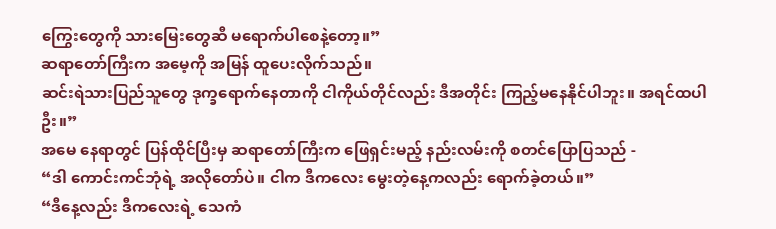ကြွေးတွေကို သားမြေးတွေဆီ မရောက်ပါစေနဲ့တော့။”
ဆရာတော်ကြီးက အမေ့ကို အမြန် ထူပေးလိုက်သည်။
ဆင်းရဲသားပြည်သူတွေ ဒုက္ခရောက်နေတာကို ငါကိုယ်တိုင်လည်း ဒီအတိုင်း ကြည့်မနေနိုင်ပါဘူး။ အရင်ထပါဦး။”
အမေ နေရာတွင် ပြန်ထိုင်ပြီးမှ ဆရာတော်ကြီးက ဖြေရှင်းမည့် နည်းလမ်းကို စတင်ပြောပြသည် -
“ဒါ ကောင်းကင်ဘုံရဲ့ အလိုတော်ပဲ။ ငါက ဒီကလေး မွေးတဲ့နေ့ကလည်း ရောက်ခဲ့တယ်။”
“ဒီနေ့လည်း ဒီကလေးရဲ့ သေကံ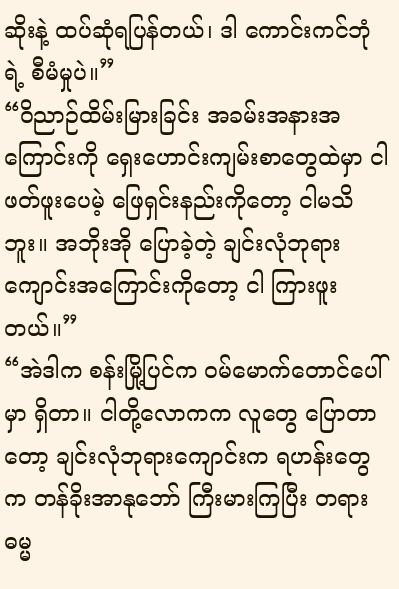ဆိုးနဲ့ ထပ်ဆုံရပြန်တယ်၊ ဒါ ကောင်းကင်ဘုံရဲ့ စီမံမှုပဲ။”
“ဝိညာဉ်ထိမ်းမြားခြင်း အခမ်းအနားအကြောင်းကို ရှေးဟောင်းကျမ်းစာတွေထဲမှာ ငါ ဖတ်ဖူးပေမဲ့ ဖြေရှင်းနည်းကိုတော့ ငါမသိဘူး။ အဘိုးအို ပြောခဲ့တဲ့ ချင်းလုံဘုရားကျောင်းအကြောင်းကိုတော့ ငါ ကြားဖူးတယ်။”
“အဲဒါက စန်းမြို့ပြင်က ဝမ်မောက်တောင်ပေါ်မှာ ရှိတာ။ ငါတို့လောကက လူတွေ ပြောတာတော့ ချင်းလုံဘုရားကျောင်းက ရဟန်းတွေက တန်ခိုးအာနုဘော် ကြီးမားကြပြီး တရားဓမ္မ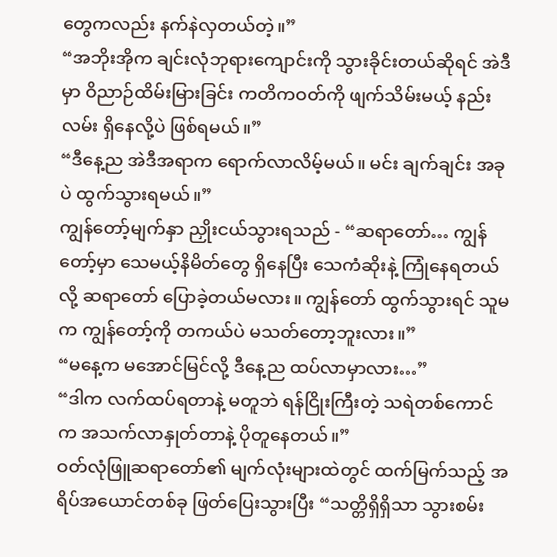တွေကလည်း နက်နဲလှတယ်တဲ့။”
“အဘိုးအိုက ချင်းလုံဘုရားကျောင်းကို သွားခိုင်းတယ်ဆိုရင် အဲဒီမှာ ဝိညာဉ်ထိမ်းမြားခြင်း ကတိကဝတ်ကို ဖျက်သိမ်းမယ့် နည်းလမ်း ရှိနေလို့ပဲ ဖြစ်ရမယ်။”
“ဒီနေ့ည အဲဒီအရာက ရောက်လာလိမ့်မယ်။ မင်း ချက်ချင်း အခုပဲ ထွက်သွားရမယ်။”
ကျွန်တော့်မျက်နှာ ညှိုးငယ်သွားရသည် - “ဆရာတော်… ကျွန်တော့်မှာ သေမယ့်နိမိတ်တွေ ရှိနေပြီး သေကံဆိုးနဲ့ ကြုံနေရတယ်လို့ ဆရာတော် ပြောခဲ့တယ်မလား။ ကျွန်တော် ထွက်သွားရင် သူမက ကျွန်တော့်ကို တကယ်ပဲ မသတ်တော့ဘူးလား။”
“မနေ့က မအောင်မြင်လို့ ဒီနေ့ည ထပ်လာမှာလား…”
“ဒါက လက်ထပ်ရတာနဲ့ မတူဘဲ ရန်ငြိုးကြီးတဲ့ သရဲတစ်ကောင်က အသက်လာနှုတ်တာနဲ့ ပိုတူနေတယ်။”
ဝတ်လုံဖြူဆရာတော်၏ မျက်လုံးများထဲတွင် ထက်မြက်သည့် အရိပ်အယောင်တစ်ခု ဖြတ်ပြေးသွားပြီး “သတ္တိရှိရှိသာ သွားစမ်း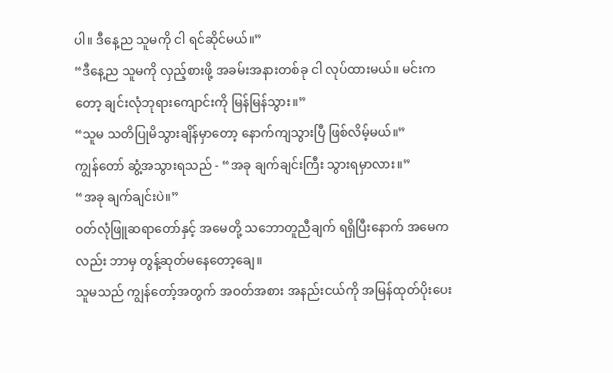ပါ။ ဒီနေ့ည သူမကို ငါ ရင်ဆိုင်မယ်။”
“ဒီနေ့ည သူမကို လှည့်စားဖို့ အခမ်းအနားတစ်ခု ငါ လုပ်ထားမယ်။ မင်းကတော့ ချင်းလုံဘုရားကျောင်းကို မြန်မြန်သွား။”
“သူမ သတိပြုမိသွားချိန်မှာတော့ နောက်ကျသွားပြီ ဖြစ်လိမ့်မယ်။”
ကျွန်တော် ဆွံ့အသွားရသည် - “အခု ချက်ချင်းကြီး သွားရမှာလား။”
“အခု ချက်ချင်းပဲ။”
ဝတ်လုံဖြူဆရာတော်နှင့် အမေတို့ သဘောတူညီချက် ရရှိပြီးနောက် အမေကလည်း ဘာမှ တွန့်ဆုတ်မနေတော့ချေ။
သူမသည် ကျွန်တော့်အတွက် အဝတ်အစား အနည်းငယ်ကို အမြန်ထုတ်ပိုးပေး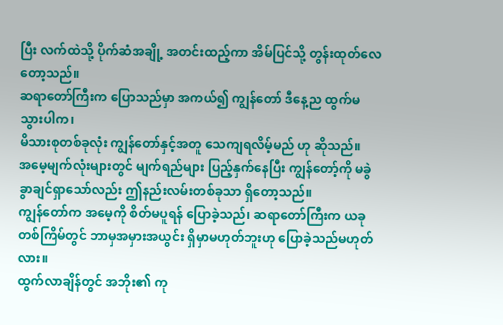ပြီး လက်ထဲသို့ ပိုက်ဆံအချို့ အတင်းထည့်ကာ အိမ်ပြင်သို့ တွန်းထုတ်လေတော့သည်။
ဆရာတော်ကြီးက ပြောသည်မှာ အကယ်၍ ကျွန်တော် ဒီနေ့ည ထွက်မသွားပါက၊
မိသားစုတစ်ခုလုံး ကျွန်တော်နှင့်အတူ သေကျရလိမ့်မည် ဟု ဆိုသည်။
အမေ့မျက်လုံးများတွင် မျက်ရည်များ ပြည့်နှက်နေပြီး ကျွန်တော့်ကို မခွဲခွာချင်ရှာသော်လည်း ဤနည်းလမ်းတစ်ခုသာ ရှိတော့သည်။
ကျွန်တော်က အမေ့ကို စိတ်မပူရန် ပြောခဲ့သည်၊ ဆရာတော်ကြီးက ယခုတစ်ကြိမ်တွင် ဘာမှအမှားအယွင်း ရှိမှာမဟုတ်ဘူးဟု ပြောခဲ့သည်မဟုတ်လား။
ထွက်လာချိန်တွင် အဘိုး၏ ကု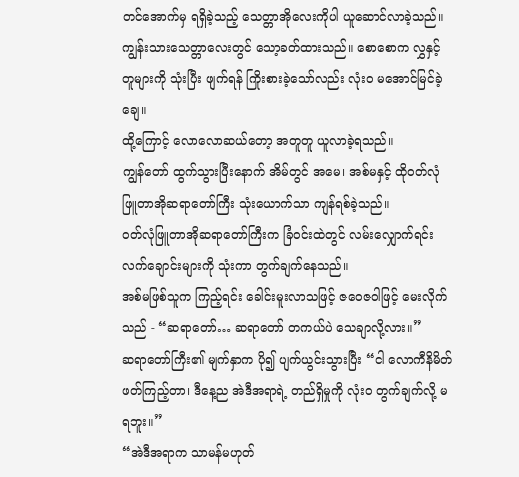တင်အောက်မှ ရရှိခဲ့သည့် သေတ္တာအိုလေးကိုပါ ယူဆောင်လာခဲ့သည်။
ကျွန်းသားသေတ္တာလေးတွင် သော့ခတ်ထားသည်။ စောစောက လွှနှင့် တူများကို သုံးပြီး ဖျက်ရန် ကြိုးစားခဲ့သော်လည်း လုံးဝ မအောင်မြင်ခဲ့ချေ။
ထို့ကြောင့် လောလောဆယ်တော့ အတူတူ ယူလာခဲ့ရသည်။
ကျွန်တော် ထွက်သွားပြီးနောက် အိမ်တွင် အမေ၊ အစ်မနှင့် ထိုဝတ်လုံဖြူတာအိုဆရာတော်ကြီး သုံးယောက်သာ ကျန်ရစ်ခဲ့သည်။
ဝတ်လုံဖြူတာအိုဆရာတော်ကြီးက ခြံဝင်းထဲတွင် လမ်းလျှောက်ရင်း လက်ချောင်းများကို သုံးကာ တွက်ချက်နေသည်။
အစ်မဖြစ်သူက ကြည့်ရင်း ခေါင်းမူးလာသဖြင့် ဇဝေဇဝါဖြင့် မေးလိုက်သည် - “ဆရာတော်… ဆရာတော် တကယ်ပဲ သေချာလို့လား။”
ဆရာတော်ကြီး၏ မျက်နှာက ပို၍ ပျက်ယွင်းသွားပြီး “ငါ လောကီနိမိတ် ဖတ်ကြည့်တာ၊ ဒီနေ့ည အဲဒီအရာရဲ့ တည်ရှိမှုကို လုံးဝ တွက်ချက်လို့ မရဘူး။”
“အဲဒီအရာက သာမန်မဟုတ်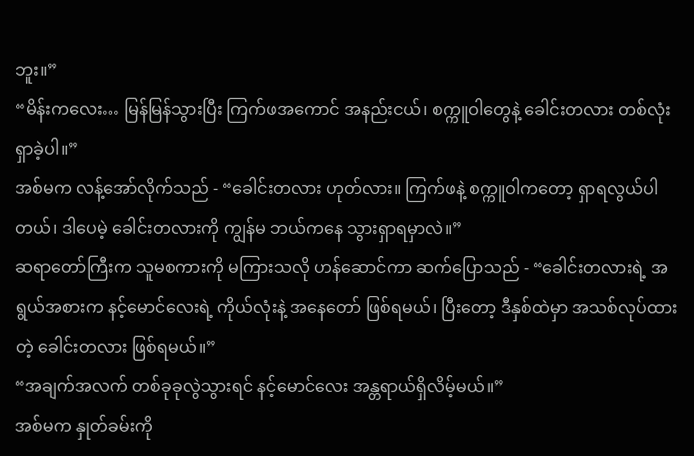ဘူး။”
“မိန်းကလေး… မြန်မြန်သွားပြီး ကြက်ဖအကောင် အနည်းငယ်၊ စက္ကူဝါတွေနဲ့ ခေါင်းတလား တစ်လုံး ရှာခဲ့ပါ။”
အစ်မက လန့်အော်လိုက်သည် - “ခေါင်းတလား ဟုတ်လား။ ကြက်ဖနဲ့ စက္ကူဝါကတော့ ရှာရလွယ်ပါတယ်၊ ဒါပေမဲ့ ခေါင်းတလားကို ကျွန်မ ဘယ်ကနေ သွားရှာရမှာလဲ။”
ဆရာတော်ကြီးက သူမစကားကို မကြားသလို ဟန်ဆောင်ကာ ဆက်ပြောသည် - “ခေါင်းတလားရဲ့ အရွယ်အစားက နင့်မောင်လေးရဲ့ ကိုယ်လုံးနဲ့ အနေတော် ဖြစ်ရမယ်၊ ပြီးတော့ ဒီနှစ်ထဲမှာ အသစ်လုပ်ထားတဲ့ ခေါင်းတလား ဖြစ်ရမယ်။”
“အချက်အလက် တစ်ခုခုလွဲသွားရင် နင့်မောင်လေး အန္တရာယ်ရှိလိမ့်မယ်။”
အစ်မက နှုတ်ခမ်းကို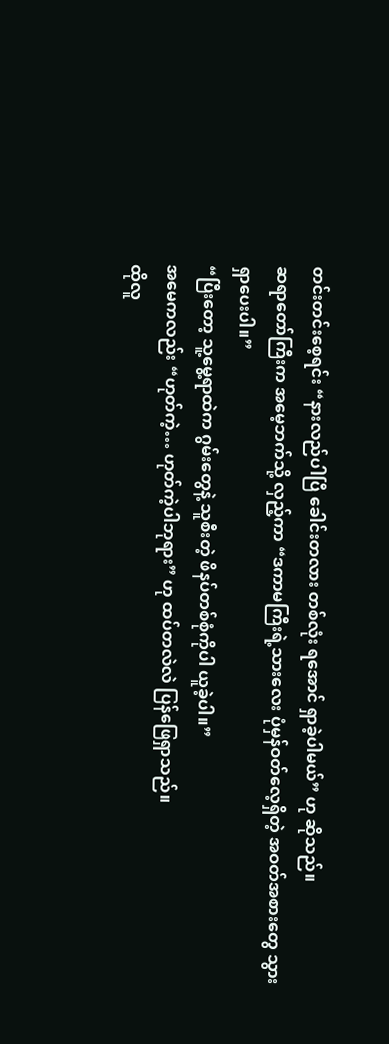တင်းတင်းစေ့ရင်း “နားလည်ပါပြီ ခေါင်းတလား တစ်လုံး ရအောင် ရှာခဲ့ပါမယ်” ဟု ဆိုသည်။
ဆရာတော်ကြီးက အမေ့ဘက်သို့ လှည့်ကာ “ဒကာမကြီးရဲ့သားလေး ပုံမှန်ဝတ်လေ့ရှိတဲ့ အဝတ်အစားတွေ သွားရှာပေးပါ။”
“ပြီးတော့ သူ့မွေ့ရာထဲက ဂွမ်းတွေနဲ့ သူစီးတဲ့ ဖိနပ်တစ်စုံကိုပါ ယူခဲ့ပါ။”
အမေကလည်း “ဟုတ်ကဲ့… ဟုတ်ကဲ့ပါဘုရား” ဟု ထပ်တလဲလဲ ပြန်ဖြေရှာသည်။
ထိုလူ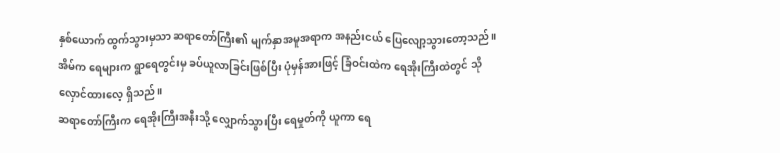နှစ်ယောက် ထွက်သွားမှသာ ဆရာတော်ကြီး၏ မျက်နှာအမူအရာက အနည်းငယ် ပြေလျော့သွားတော့သည်။
အိမ်က ရေများက ရွာရေတွင်းမှ ခပ်ယူလာခြင်းဖြစ်ပြီး ပုံမှန်အားဖြင့် ခြံဝင်းထဲက ရေအိုးကြီးထဲတွင် သိုလှောင်ထားလေ့ ရှိသည်။
ဆရာတော်ကြီးက ရေအိုးကြီးအနီးသို့ လျှောက်သွားပြီး ရေမှုတ်ကို ယူကာ ရေ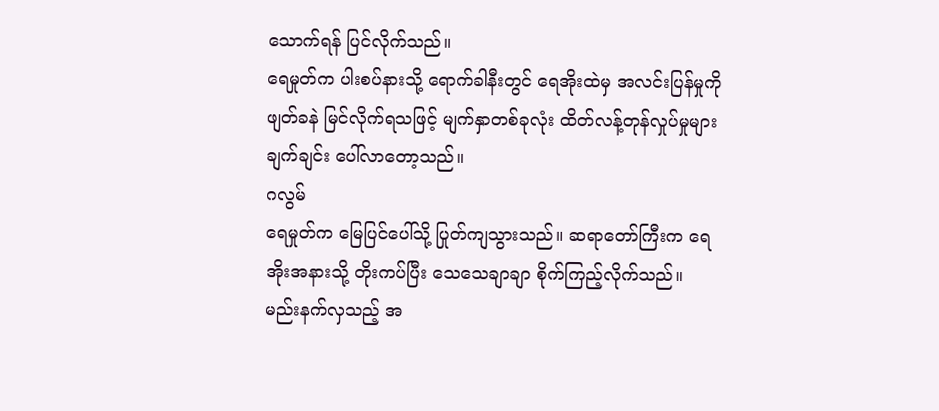သောက်ရန် ပြင်လိုက်သည်။
ရေမှုတ်က ပါးစပ်နားသို့ ရောက်ခါနီးတွင် ရေအိုးထဲမှ အလင်းပြန်မှုကို ဖျတ်ခနဲ မြင်လိုက်ရသဖြင့် မျက်နှာတစ်ခုလုံး ထိတ်လန့်တုန်လှုပ်မှုများ ချက်ချင်း ပေါ်လာတော့သည်။
ဂလွမ်
ရေမှုတ်က မြေပြင်ပေါ်သို့ ပြုတ်ကျသွားသည်။ ဆရာတော်ကြီးက ရေအိုးအနားသို့ တိုးကပ်ပြီး သေသေချာချာ စိုက်ကြည့်လိုက်သည်။
မည်းနက်လှသည့် အ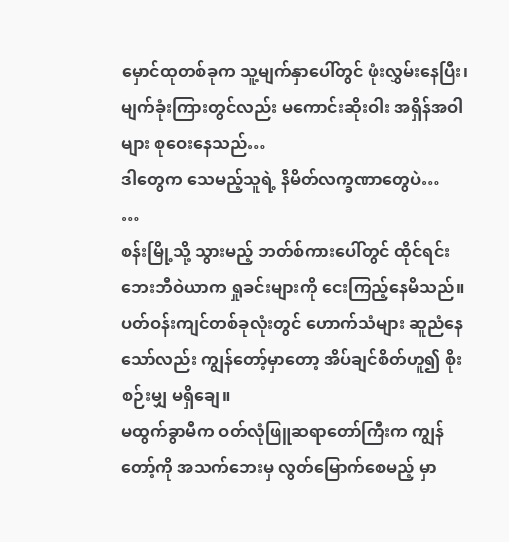မှောင်ထုတစ်ခုက သူ့မျက်နှာပေါ်တွင် ဖုံးလွှမ်းနေပြီး၊ မျက်ခုံးကြားတွင်လည်း မကောင်းဆိုးဝါး အရှိန်အဝါများ စုဝေးနေသည်…
ဒါတွေက သေမည့်သူရဲ့ နိမိတ်လက္ခဏာတွေပဲ…
…
စန်းမြို့သို့ သွားမည့် ဘတ်စ်ကားပေါ်တွင် ထိုင်ရင်း ဘေးဘီဝဲယာက ရှုခင်းများကို ငေးကြည့်နေမိသည်။
ပတ်ဝန်းကျင်တစ်ခုလုံးတွင် ဟောက်သံများ ဆူညံနေသော်လည်း ကျွန်တော့်မှာတော့ အိပ်ချင်စိတ်ဟူ၍ စိုးစဉ်းမျှ မရှိချေ။
မထွက်ခွာမီက ဝတ်လုံဖြူဆရာတော်ကြီးက ကျွန်တော့်ကို အသက်ဘေးမှ လွတ်မြောက်စေမည့် မှာ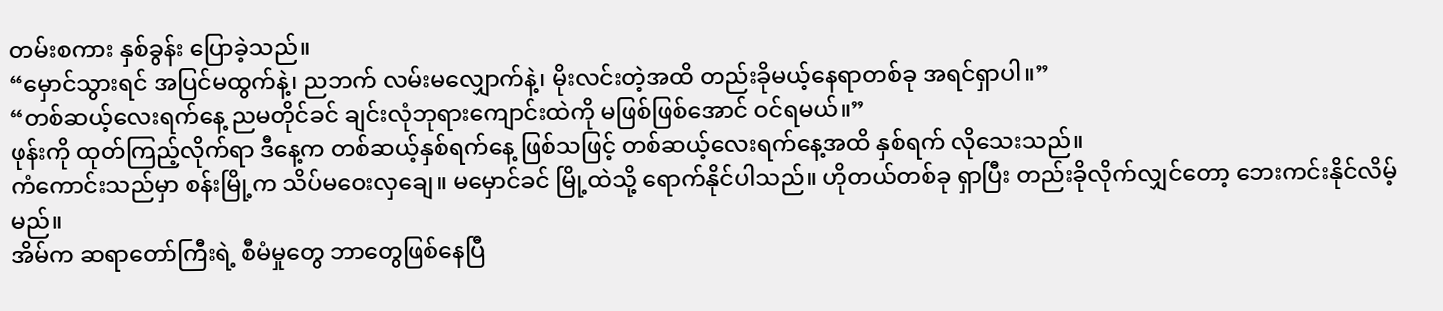တမ်းစကား နှစ်ခွန်း ပြောခဲ့သည်။
“မှောင်သွားရင် အပြင်မထွက်နဲ့၊ ညဘက် လမ်းမလျှောက်နဲ့၊ မိုးလင်းတဲ့အထိ တည်းခိုမယ့်နေရာတစ်ခု အရင်ရှာပါ။”
“တစ်ဆယ့်လေးရက်နေ့ ညမတိုင်ခင် ချင်းလုံဘုရားကျောင်းထဲကို မဖြစ်ဖြစ်အောင် ဝင်ရမယ်။”
ဖုန်းကို ထုတ်ကြည့်လိုက်ရာ ဒီနေ့က တစ်ဆယ့်နှစ်ရက်နေ့ ဖြစ်သဖြင့် တစ်ဆယ့်လေးရက်နေ့အထိ နှစ်ရက် လိုသေးသည်။
ကံကောင်းသည်မှာ စန်းမြို့က သိပ်မဝေးလှချေ။ မမှောင်ခင် မြို့ထဲသို့ ရောက်နိုင်ပါသည်။ ဟိုတယ်တစ်ခု ရှာပြီး တည်းခိုလိုက်လျှင်တော့ ဘေးကင်းနိုင်လိမ့်မည်။
အိမ်က ဆရာတော်ကြီးရဲ့ စီမံမှုတွေ ဘာတွေဖြစ်နေပြီ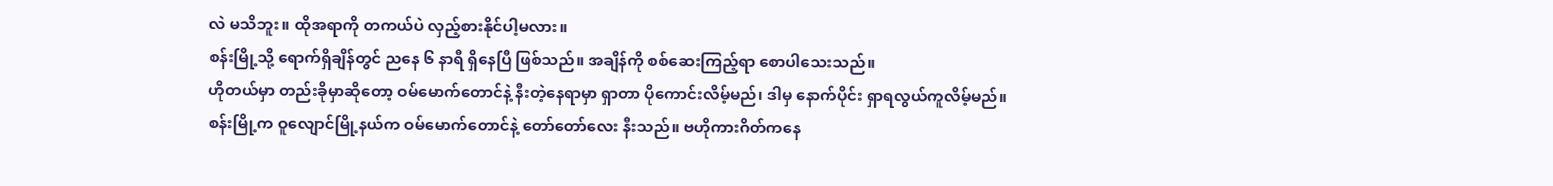လဲ မသိဘူး။ ထိုအရာကို တကယ်ပဲ လှည့်စားနိုင်ပါ့မလား။
စန်းမြို့သို့ ရောက်ရှိချိန်တွင် ညနေ ၆ နာရီ ရှိနေပြီ ဖြစ်သည်။ အချိန်ကို စစ်ဆေးကြည့်ရာ စောပါသေးသည်။
ဟိုတယ်မှာ တည်းခိုမှာဆိုတော့ ဝမ်မောက်တောင်နဲ့ နီးတဲ့နေရာမှာ ရှာတာ ပိုကောင်းလိမ့်မည်၊ ဒါမှ နောက်ပိုင်း ရှာရလွယ်ကူလိမ့်မည်။
စန်းမြို့က ဝူလျောင်မြို့နယ်က ဝမ်မောက်တောင်နဲ့ တော်တော်လေး နီးသည်။ ဗဟိုကားဂိတ်ကနေ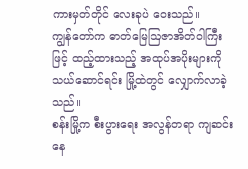ကားမှတ်တိုင် လေးခုပဲ ဝေးသည်။
ကျွန်တော်က ဓာတ်မြေဩဇာအိတ်ဝါကြီးဖြင့် ထည့်ထားသည့် အထုပ်အပိုးများကို သယ်ဆောင်ရင်း မြို့ထဲတွင် လျှောက်လာခဲ့သည်။
စန်းမြို့က စီးပွားရေး အလွန်တရာ ကျဆင်းနေ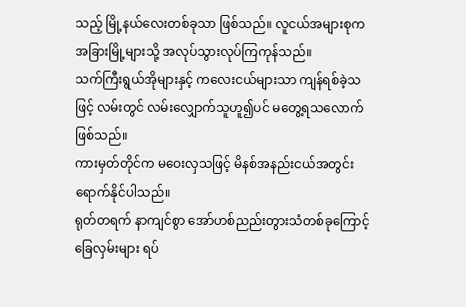သည့် မြို့နယ်လေးတစ်ခုသာ ဖြစ်သည်။ လူငယ်အများစုက အခြားမြို့များသို့ အလုပ်သွားလုပ်ကြကုန်သည်။
သက်ကြီးရွယ်အိုများနှင့် ကလေးငယ်များသာ ကျန်ရစ်ခဲ့သဖြင့် လမ်းတွင် လမ်းလျှောက်သူဟူ၍ပင် မတွေ့ရသလောက် ဖြစ်သည်။
ကားမှတ်တိုင်က မဝေးလှသဖြင့် မိနစ်အနည်းငယ်အတွင်း ရောက်နိုင်ပါသည်။
ရုတ်တရက် နာကျင်စွာ အော်ဟစ်ညည်းတွားသံတစ်ခုကြောင့် ခြေလှမ်းများ ရပ်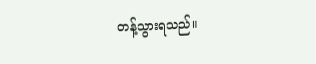တန့်သွားရသည်။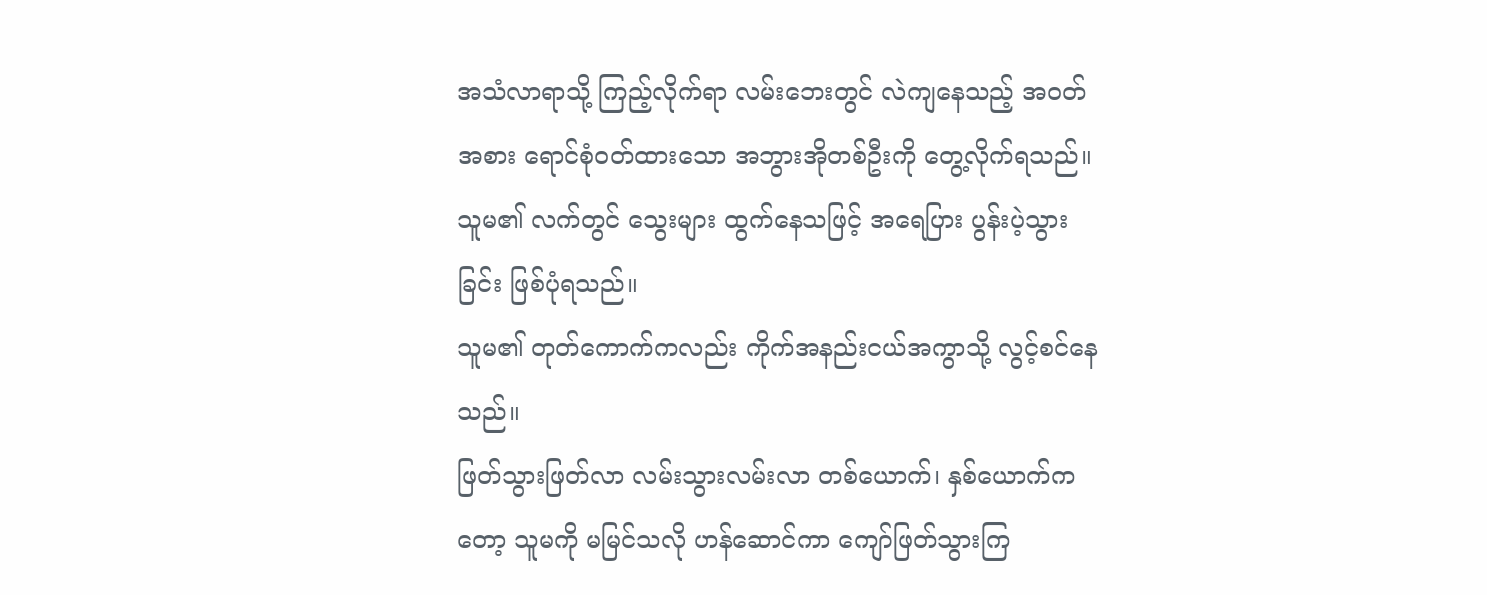အသံလာရာသို့ ကြည့်လိုက်ရာ လမ်းဘေးတွင် လဲကျနေသည့် အဝတ်အစား ရောင်စုံဝတ်ထားသော အဘွားအိုတစ်ဦးကို တွေ့လိုက်ရသည်။
သူမ၏ လက်တွင် သွေးများ ထွက်နေသဖြင့် အရေပြား ပွန်းပဲ့သွားခြင်း ဖြစ်ပုံရသည်။
သူမ၏ တုတ်ကောက်ကလည်း ကိုက်အနည်းငယ်အကွာသို့ လွင့်စင်နေသည်။
ဖြတ်သွားဖြတ်လာ လမ်းသွားလမ်းလာ တစ်ယောက်၊ နှစ်ယောက်ကတော့ သူမကို မမြင်သလို ဟန်ဆောင်ကာ ကျော်ဖြတ်သွားကြ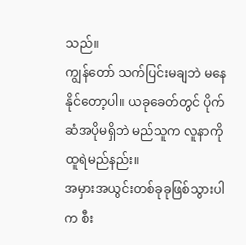သည်။
ကျွန်တော် သက်ပြင်းမချဘဲ မနေနိုင်တော့ပါ။ ယခုခေတ်တွင် ပိုက်ဆံအပိုမရှိဘဲ မည်သူက လူနာကို ထူရဲမည်နည်း။
အမှားအယွင်းတစ်ခုခုဖြစ်သွားပါက စီး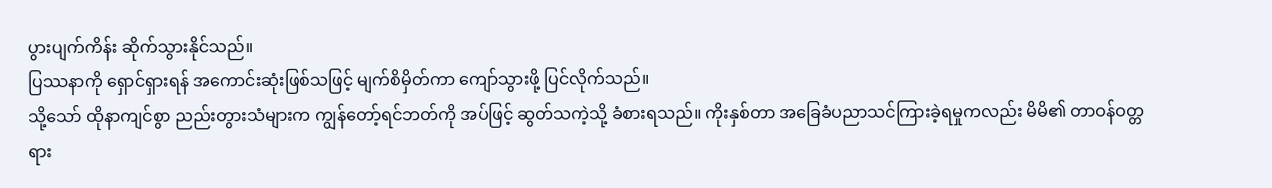ပွားပျက်ကိန်း ဆိုက်သွားနိုင်သည်။
ပြဿနာကို ရှောင်ရှားရန် အကောင်းဆုံးဖြစ်သဖြင့် မျက်စိမှိတ်ကာ ကျော်သွားဖို့ ပြင်လိုက်သည်။
သို့သော် ထိုနာကျင်စွာ ညည်းတွားသံများက ကျွန်တော့်ရင်ဘတ်ကို အပ်ဖြင့် ဆွတ်သကဲ့သို့ ခံစားရသည်။ ကိုးနှစ်တာ အခြေခံပညာသင်ကြားခဲ့ရမှုကလည်း မိမိ၏ တာဝန်ဝတ္တရား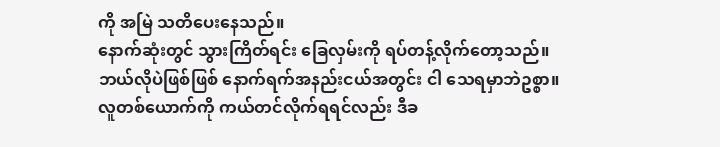ကို အမြဲ သတိပေးနေသည်။
နောက်ဆုံးတွင် သွားကြိတ်ရင်း ခြေလှမ်းကို ရပ်တန့်လိုက်တော့သည်။
ဘယ်လိုပဲဖြစ်ဖြစ် နောက်ရက်အနည်းငယ်အတွင်း ငါ သေရမှာဘဲဥစ္စာ။ လူတစ်ယောက်ကို ကယ်တင်လိုက်ရရင်လည်း ဒီခ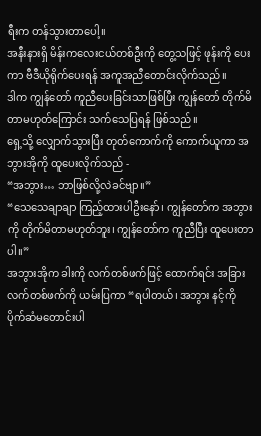ရီးက တန်သွားတာပေါ့။
အနီးနားရှိ မိန်းကလေးငယ်တစ်ဦးကို တွေ့သဖြင့် ဖုန်းကို ပေးကာ ဗီဒီယိုရိုက်ပေးရန် အကူအညီတောင်းလိုက်သည်။
ဒါက ကျွန်တော် ကူညီပေးခြင်းသာဖြစ်ပြီး ကျွန်တော် တိုက်မိတာမဟုတ်ကြောင်း သက်သေပြရန် ဖြစ်သည်။
ရှေ့သို့ လျှောက်သွားပြီး တုတ်ကောက်ကို ကောက်ယူကာ အဘွားအိုကို ထူပေးလိုက်သည် -
“အဘွား… ဘာဖြစ်လို့လဲခင်ဗျာ။”
“သေသေချာချာ ကြည့်ထားပါဦးနော်၊ ကျွန်တော်က အဘွားကို တိုက်မိတာမဟုတ်ဘူး၊ ကျွန်တော်က ကူညီပြီး ထူပေးတာပါ။”
အဘွားအိုက ခါးကို လက်တစ်ဖက်ဖြင့် ထောက်ရင်း အခြားလက်တစ်ဖက်ကို ယမ်းပြကာ “ရပါတယ်၊ အဘွား နင့်ကို ပိုက်ဆံမတောင်းပါ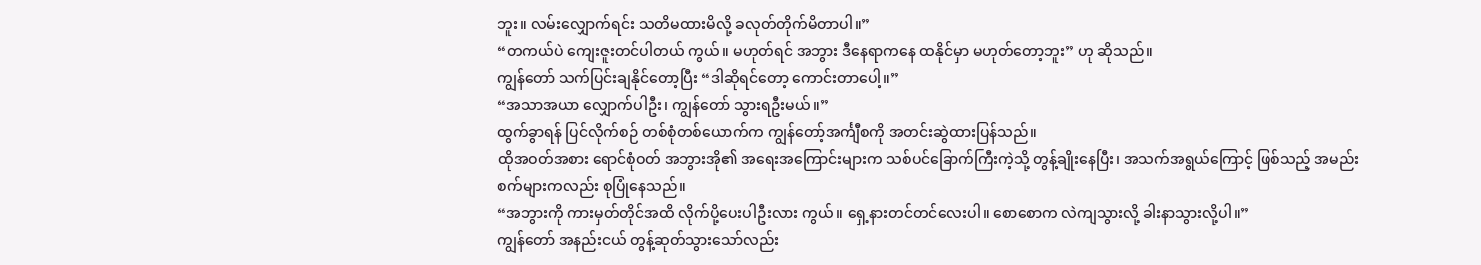ဘူး။ လမ်းလျှောက်ရင်း သတိမထားမိလို့ ခလုတ်တိုက်မိတာပါ။”
“တကယ်ပဲ ကျေးဇူးတင်ပါတယ် ကွယ်။ မဟုတ်ရင် အဘွား ဒီနေရာကနေ ထနိုင်မှာ မဟုတ်တော့ဘူး” ဟု ဆိုသည်။
ကျွန်တော် သက်ပြင်းချနိုင်တော့ပြီး “ဒါဆိုရင်တော့ ကောင်းတာပေါ့။”
“အသာအယာ လျှောက်ပါဦး၊ ကျွန်တော် သွားရဦးမယ်။”
ထွက်ခွာရန် ပြင်လိုက်စဉ် တစ်စုံတစ်ယောက်က ကျွန်တော့်အင်္ကျီစကို အတင်းဆွဲထားပြန်သည်။
ထိုအဝတ်အစား ရောင်စုံဝတ် အဘွားအို၏ အရေးအကြောင်းများက သစ်ပင်ခြောက်ကြီးကဲ့သို့ တွန့်ချိုးနေပြီး၊ အသက်အရွယ်ကြောင့် ဖြစ်သည့် အမည်းစက်များကလည်း စုပြုံနေသည်။
“အဘွားကို ကားမှတ်တိုင်အထိ လိုက်ပို့ပေးပါဦးလား ကွယ်။ ရှေ့နားတင်တင်လေးပါ။ စောစောက လဲကျသွားလို့ ခါးနာသွားလို့ပါ။”
ကျွန်တော် အနည်းငယ် တွန့်ဆုတ်သွားသော်လည်း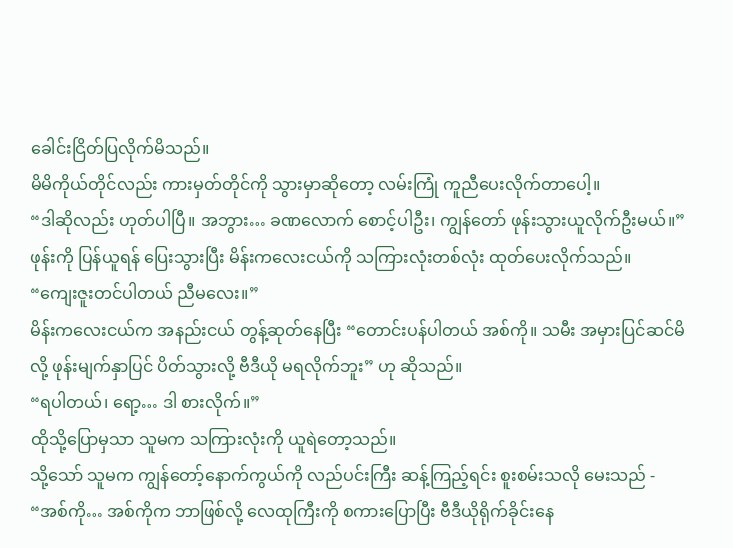ခေါင်းငြိတ်ပြလိုက်မိသည်။
မိမိကိုယ်တိုင်လည်း ကားမှတ်တိုင်ကို သွားမှာဆိုတော့ လမ်းကြုံ ကူညီပေးလိုက်တာပေါ့။
“ဒါဆိုလည်း ဟုတ်ပါပြီ။ အဘွား… ခဏလောက် စောင့်ပါဦး၊ ကျွန်တော် ဖုန်းသွားယူလိုက်ဦးမယ်။”
ဖုန်းကို ပြန်ယူရန် ပြေးသွားပြီး မိန်းကလေးငယ်ကို သကြားလုံးတစ်လုံး ထုတ်ပေးလိုက်သည်။
“ကျေးဇူးတင်ပါတယ် ညီမလေး။”
မိန်းကလေးငယ်က အနည်းငယ် တွန့်ဆုတ်နေပြီး “တောင်းပန်ပါတယ် အစ်ကို။ သမီး အမှားပြင်ဆင်မိလို့ ဖုန်းမျက်နှာပြင် ပိတ်သွားလို့ ဗီဒီယို မရလိုက်ဘူး” ဟု ဆိုသည်။
“ရပါတယ်၊ ရော့… ဒါ စားလိုက်။”
ထိုသို့ပြောမှသာ သူမက သကြားလုံးကို ယူရဲတော့သည်။
သို့သော် သူမက ကျွန်တော့်နောက်ကွယ်ကို လည်ပင်းကြီး ဆန့်ကြည့်ရင်း စူးစမ်းသလို မေးသည် - “အစ်ကို… အစ်ကိုက ဘာဖြစ်လို့ လေထုကြီးကို စကားပြောပြီး ဗီဒီယိုရိုက်ခိုင်းနေ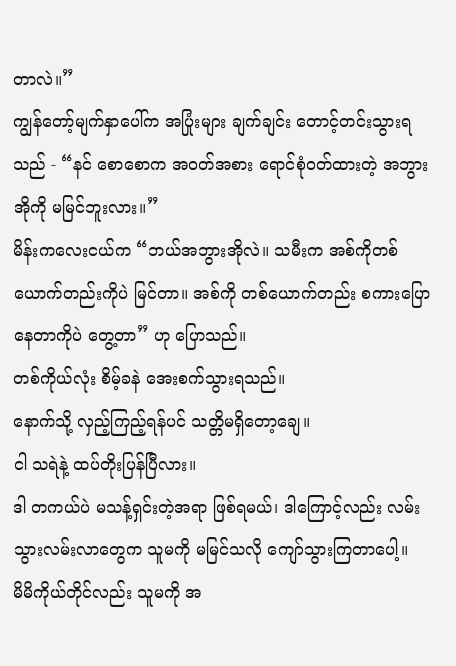တာလဲ။”
ကျွန်တော့်မျက်နှာပေါ်က အပြုံးများ ချက်ချင်း တောင့်တင်းသွားရသည် - “နင် စောစောက အဝတ်အစား ရောင်စုံဝတ်ထားတဲ့ အဘွားအိုကို မမြင်ဘူးလား။”
မိန်းကလေးငယ်က “ဘယ်အဘွားအိုလဲ။ သမီးက အစ်ကိုတစ်ယောက်တည်းကိုပဲ မြင်တာ။ အစ်ကို တစ်ယောက်တည်း စကားပြောနေတာကိုပဲ တွေ့တာ” ဟု ပြောသည်။
တစ်ကိုယ်လုံး စိမ့်ခနဲ အေးစက်သွားရသည်။
နောက်သို့ လှည့်ကြည့်ရန်ပင် သတ္တိမရှိတော့ချေ။
ငါ သရဲနဲ့ ထပ်တိုးပြန်ပြီလား။
ဒါ တကယ်ပဲ မသန့်ရှင်းတဲ့အရာ ဖြစ်ရမယ်၊ ဒါကြောင့်လည်း လမ်းသွားလမ်းလာတွေက သူမကို မမြင်သလို ကျော်သွားကြတာပေါ့။
မိမိကိုယ်တိုင်လည်း သူမကို အ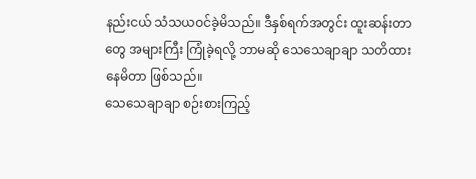နည်းငယ် သံသယဝင်ခဲ့မိသည်။ ဒီနှစ်ရက်အတွင်း ထူးဆန်းတာတွေ အများကြီး ကြုံခဲ့ရလို့ ဘာမဆို သေသေချာချာ သတိထားနေမိတာ ဖြစ်သည်။
သေသေချာချာ စဉ်းစားကြည့်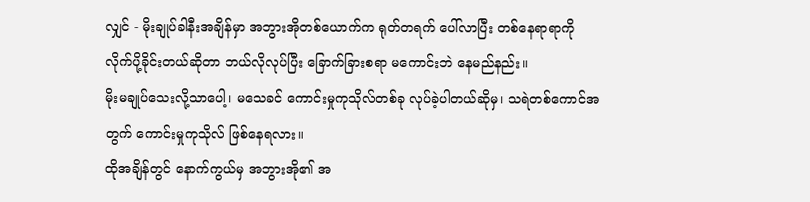လျှင် - မိုးချုပ်ခါနီးအချိန်မှာ အဘွားအိုတစ်ယောက်က ရုတ်တရက် ပေါ်လာပြီး တစ်နေရာရာကို လိုက်ပို့ခိုင်းတယ်ဆိုတာ ဘယ်လိုလုပ်ပြီး ခြောက်ခြားစရာ မကောင်းဘဲ နေမည်နည်း။
မိုးမချုပ်သေးလို့သာပေါ့၊ မသေခင် ကောင်းမှုကုသိုလ်တစ်ခု လုပ်ခဲ့ပါတယ်ဆိုမှ၊ သရဲတစ်ကောင်အတွက် ကောင်းမှုကုသိုလ် ဖြစ်နေရလား။
ထိုအချိန်တွင် နောက်ကွယ်မှ အဘွားအို၏ အ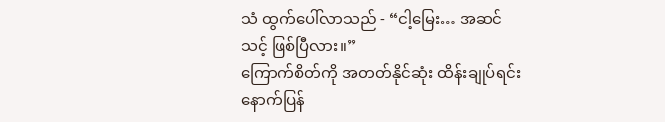သံ ထွက်ပေါ်လာသည် - “ငါ့မြေး… အဆင်သင့် ဖြစ်ပြီလား။”
ကြောက်စိတ်ကို အတတ်နိုင်ဆုံး ထိန်းချုပ်ရင်း နောက်ပြန်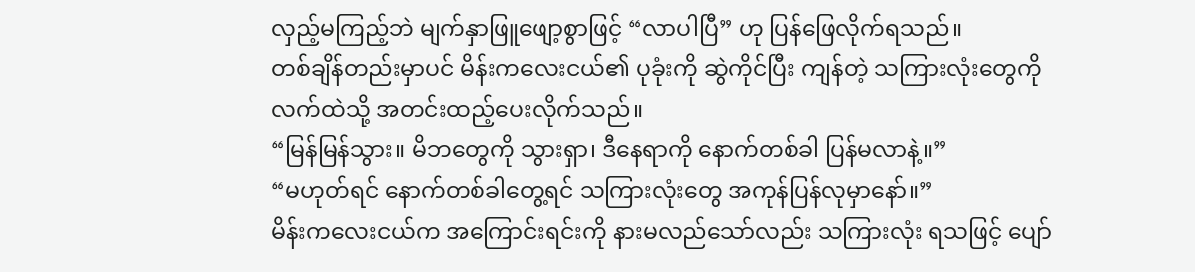လှည့်မကြည့်ဘဲ မျက်နှာဖြူဖျော့စွာဖြင့် “လာပါပြီ” ဟု ပြန်ဖြေလိုက်ရသည်။
တစ်ချိန်တည်းမှာပင် မိန်းကလေးငယ်၏ ပုခုံးကို ဆွဲကိုင်ပြီး ကျန်တဲ့ သကြားလုံးတွေကို လက်ထဲသို့ အတင်းထည့်ပေးလိုက်သည်။
“မြန်မြန်သွား။ မိဘတွေကို သွားရှာ၊ ဒီနေရာကို နောက်တစ်ခါ ပြန်မလာနဲ့။”
“မဟုတ်ရင် နောက်တစ်ခါတွေ့ရင် သကြားလုံးတွေ အကုန်ပြန်လုမှာနော်။”
မိန်းကလေးငယ်က အကြောင်းရင်းကို နားမလည်သော်လည်း သကြားလုံး ရသဖြင့် ပျော်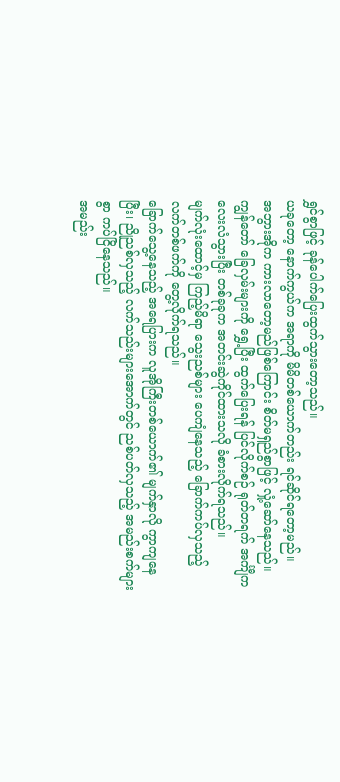ရွှင်စွာဖြင့် ခုန်ပေါက်ပြေးထွက်သွားတော့သည်။
ယခုတော့ နောက်ကွယ်က အရာကို မိမိတစ်ယောက်တည်း ရင်ဆိုင်ရတော့မည်။
အဘွားအိုက ကားလာတော့မည်ဖြစ်ကြောင်း စိတ်မရှည်စွာဖြင့် လှုံ့ဆော်နေသည်။
ကျွန်တော် ခြေလှမ်းများကို ရွှေ့ပြီး ထွက်ပြေးရန် ပြင်လိုက်စဉ် ရုတ်တရက် အင်္ကျီက လေးလံသွားပြီး တစ်ခုခုက အတင်းဆွဲကိုင်ထားသလို ခံစားလိုက်ရသည်။
မျက်လုံးထောင့်မှ ကြည့်မိရာ သွေးညစ်များ ပေကျံနေသည့် ခြောက်ကပ်လှသည့် လက်တစ်ဖက်ကို တွေ့လိုက်ရသည်။
ခြောက်သွေ့နေသည့် အရေပြားက လူအိုကြီးတစ်ယောက်၏ မျက်နှာလို ကွာကျနေပြီး၊ ညိုညစ်လှသည့် လက်သည်းများအောက်တွင် ညစ်ပတ်လှသည့် အမည်းစက်များစွာ ကပ်ငြိနေသည်။
အမည်း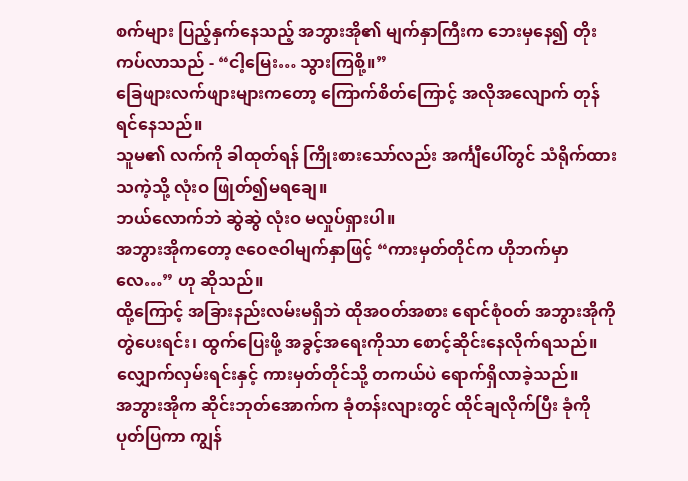စက်များ ပြည့်နှက်နေသည့် အဘွားအို၏ မျက်နှာကြီးက ဘေးမှနေ၍ တိုးကပ်လာသည် - “ငါ့မြေး… သွားကြစို့။”
ခြေဖျားလက်ဖျားများကတော့ ကြောက်စိတ်ကြောင့် အလိုအလျောက် တုန်ရင်နေသည်။
သူမ၏ လက်ကို ခါထုတ်ရန် ကြိုးစားသော်လည်း အင်္ကျီပေါ်တွင် သံရိုက်ထားသကဲ့သို့ လုံးဝ ဖြုတ်၍မရချေ။
ဘယ်လောက်ဘဲ ဆွဲဆွဲ လုံးဝ မလှုပ်ရှားပါ။
အဘွားအိုကတော့ ဇဝေဇဝါမျက်နှာဖြင့် “ကားမှတ်တိုင်က ဟိုဘက်မှာလေ…” ဟု ဆိုသည်။
ထို့ကြောင့် အခြားနည်းလမ်းမရှိဘဲ ထိုအဝတ်အစား ရောင်စုံဝတ် အဘွားအိုကို တွဲပေးရင်း၊ ထွက်ပြေးဖို့ အခွင့်အရေးကိုသာ စောင့်ဆိုင်းနေလိုက်ရသည်။
လျှောက်လှမ်းရင်းနှင့် ကားမှတ်တိုင်သို့ တကယ်ပဲ ရောက်ရှိလာခဲ့သည်။
အဘွားအိုက ဆိုင်းဘုတ်အောက်က ခုံတန်းလျားတွင် ထိုင်ချလိုက်ပြီး ခုံကို ပုတ်ပြကာ ကျွန်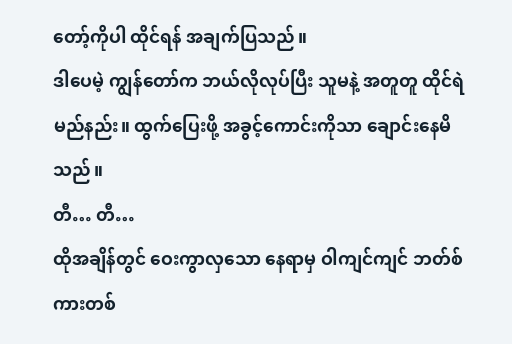တော့်ကိုပါ ထိုင်ရန် အချက်ပြသည်။
ဒါပေမဲ့ ကျွန်တော်က ဘယ်လိုလုပ်ပြီး သူမနဲ့ အတူတူ ထိုင်ရဲမည်နည်း။ ထွက်ပြေးဖို့ အခွင့်ကောင်းကိုသာ ချောင်းနေမိသည်။
တီ… တီ…
ထိုအချိန်တွင် ဝေးကွာလှသော နေရာမှ ဝါကျင်ကျင် ဘတ်စ်ကားတစ်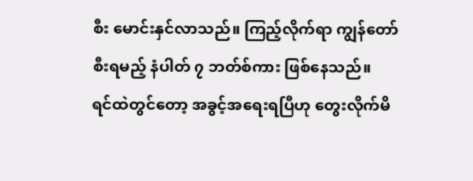စီး မောင်းနှင်လာသည်။ ကြည့်လိုက်ရာ ကျွန်တော် စီးရမည့် နံပါတ် ၇ ဘတ်စ်ကား ဖြစ်နေသည်။
ရင်ထဲတွင်တော့ အခွင့်အရေးရပြီဟု တွေးလိုက်မိ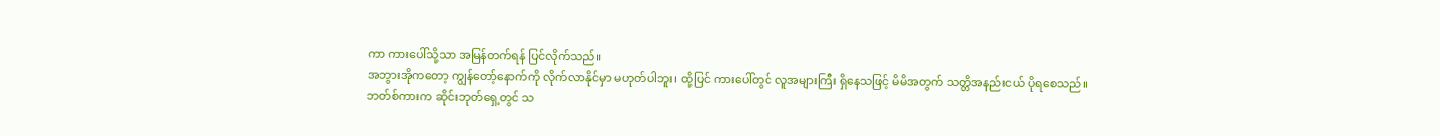ကာ ကားပေါ်သို့သာ အမြန်တက်ရန် ပြင်လိုက်သည်။
အဘွားအိုကတော့ ကျွန်တော့်နောက်ကို လိုက်လာနိုင်မှာ မဟုတ်ပါဘူး၊ ထို့ပြင် ကားပေါ်တွင် လူအများကြီး ရှိနေသဖြင့် မိမိအတွက် သတ္တိအနည်းငယ် ပိုရစေသည်။
ဘတ်စ်ကားက ဆိုင်းဘုတ်ရှေ့တွင် သ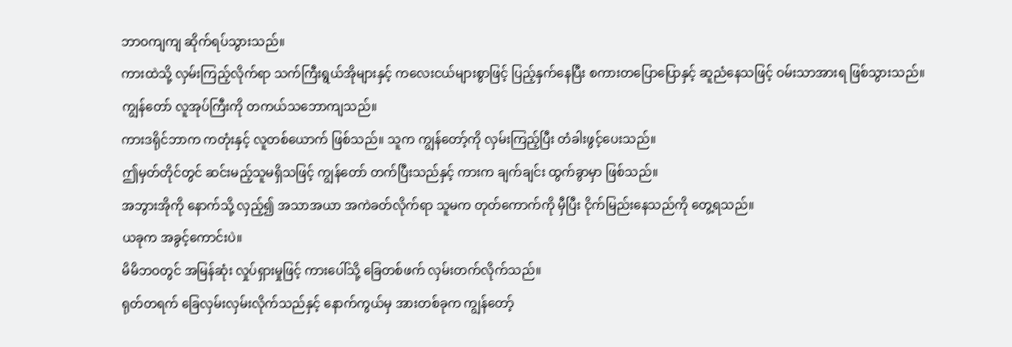ဘာဝကျကျ ဆိုက်ရပ်သွားသည်။
ကားထဲသို့ လှမ်းကြည့်လိုက်ရာ သက်ကြီးရွယ်အိုများနှင့် ကလေးငယ်များစွာဖြင့် ပြည့်နှက်နေပြီး စကားတပြောပြောနှင့် ဆူညံနေသဖြင့် ဝမ်းသာအားရ ဖြစ်သွားသည်။
ကျွန်တော် လူအုပ်ကြီးကို တကယ်သဘောကျသည်။
ကားဒရိုင်ဘာက ကတုံးနှင့် လူတစ်ယောက် ဖြစ်သည်။ သူက ကျွန်တော့်ကို လှမ်းကြည့်ပြီး တံခါးဖွင့်ပေးသည်။
ဤမှတ်တိုင်တွင် ဆင်းမည့်သူမရှိသဖြင့် ကျွန်တော် တက်ပြီးသည်နှင့် ကားက ချက်ချင်း ထွက်ခွာမှာ ဖြစ်သည်။
အဘွားအိုကို နောက်သို့ လှည့်၍ အသာအယာ အကဲခတ်လိုက်ရာ သူမက တုတ်ကောက်ကို မှီပြီး ငိုက်မြည်းနေသည်ကို တွေ့ရသည်။
ယခုက အခွင့်ကောင်းပဲ။
မိမိဘဝတွင် အမြန်ဆုံး လှုပ်ရှားမှုဖြင့် ကားပေါ်သို့ ခြေတစ်ဖက် လှမ်းတက်လိုက်သည်။
ရုတ်တရက် ခြေလှမ်းလှမ်းလိုက်သည်နှင့် နောက်ကွယ်မှ အားတစ်ခုက ကျွန်တော့်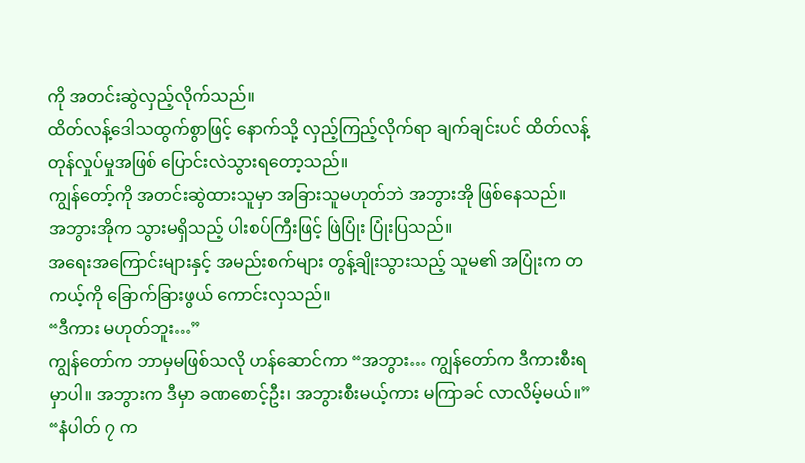ကို အတင်းဆွဲလှည့်လိုက်သည်။
ထိတ်လန့်ဒေါသထွက်စွာဖြင့် နောက်သို့ လှည့်ကြည့်လိုက်ရာ ချက်ချင်းပင် ထိတ်လန့်တုန်လှုပ်မှုအဖြစ် ပြောင်းလဲသွားရတော့သည်။
ကျွန်တော့်ကို အတင်းဆွဲထားသူမှာ အခြားသူမဟုတ်ဘဲ အဘွားအို ဖြစ်နေသည်။
အဘွားအိုက သွားမရှိသည့် ပါးစပ်ကြီးဖြင့် ဖြဲပြုံး ပြုံးပြသည်။
အရေးအကြောင်းများနှင့် အမည်းစက်များ တွန့်ချိုးသွားသည့် သူမ၏ အပြုံးက တကယ့်ကို ခြောက်ခြားဖွယ် ကောင်းလှသည်။
“ဒီကား မဟုတ်ဘူး…”
ကျွန်တော်က ဘာမှမဖြစ်သလို ဟန်ဆောင်ကာ “အဘွား… ကျွန်တော်က ဒီကားစီးရမှာပါ။ အဘွားက ဒီမှာ ခဏစောင့်ဦး၊ အဘွားစီးမယ့်ကား မကြာခင် လာလိမ့်မယ်။”
“နံပါတ် ၇ က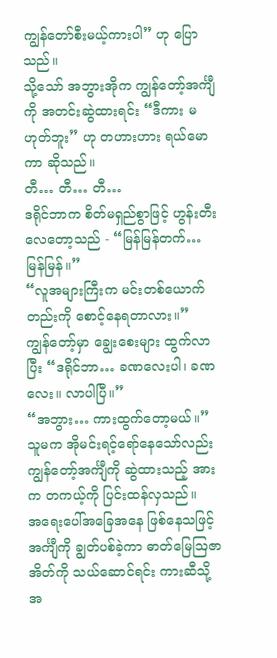ကျွန်တော်စီးမယ့်ကားပါ” ဟု ပြောသည်။
သို့သော် အဘွားအိုက ကျွန်တော့်အင်္ကျီကို အတင်းဆွဲထားရင်း “ဒီကား မဟုတ်ဘူး” ဟု တဟားဟား ရယ်မောကာ ဆိုသည်။
တီ… တီ… တီ…
ဒရိုင်ဘာက စိတ်မရှည်စွာဖြင့် ဟွန်းတီးလေတော့သည် - “မြန်မြန်တက်… မြန်မြန်။”
“လူအများကြီးက မင်းတစ်ယောက်တည်းကို စောင့်နေရတာလား။”
ကျွန်တော့်မှာ ချွေးစေးများ ထွက်လာပြီး “ဒရိုင်ဘာ… ခဏလေးပါ၊ ခဏလေး။ လာပါပြီ။”
“အဘွား… ကားထွက်တော့မယ်။”
သူမက အိုမင်းရင့်ရော်နေသော်လည်း ကျွန်တော့်အင်္ကျီကို ဆွဲထားသည့် အားက တကယ့်ကို ပြင်းထန်လှသည်။
အရေးပေါ်အခြေအနေ ဖြစ်နေသဖြင့် အင်္ကျီကို ချွတ်ပစ်ခဲ့ကာ ဓာတ်မြေဩဇာအိတ်ကို သယ်ဆောင်ရင်း ကားဆီသို့ အ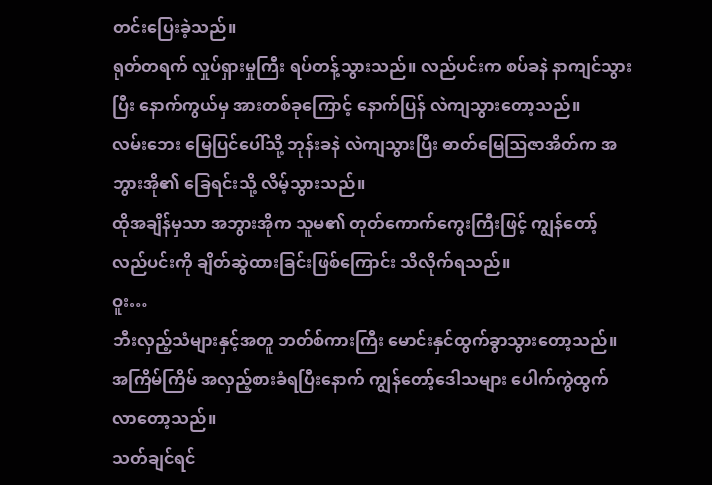တင်းပြေးခဲ့သည်။
ရုတ်တရက် လှုပ်ရှားမှုကြီး ရပ်တန့်သွားသည်။ လည်ပင်းက စပ်ခနဲ နာကျင်သွားပြီး နောက်ကွယ်မှ အားတစ်ခုကြောင့် နောက်ပြန် လဲကျသွားတော့သည်။
လမ်းဘေး မြေပြင်ပေါ်သို့ ဘုန်းခနဲ လဲကျသွားပြီး ဓာတ်မြေဩဇာအိတ်က အဘွားအို၏ ခြေရင်းသို့ လိမ့်သွားသည်။
ထိုအချိန်မှသာ အဘွားအိုက သူမ၏ တုတ်ကောက်ကွေးကြီးဖြင့် ကျွန်တော့်လည်ပင်းကို ချိတ်ဆွဲထားခြင်းဖြစ်ကြောင်း သိလိုက်ရသည်။
ဝူး…
ဘီးလှည့်သံများနှင့်အတူ ဘတ်စ်ကားကြီး မောင်းနှင်ထွက်ခွာသွားတော့သည်။
အကြိမ်ကြိမ် အလှည့်စားခံရပြီးနောက် ကျွန်တော့်ဒေါသများ ပေါက်ကွဲထွက်လာတော့သည်။
သတ်ချင်ရင်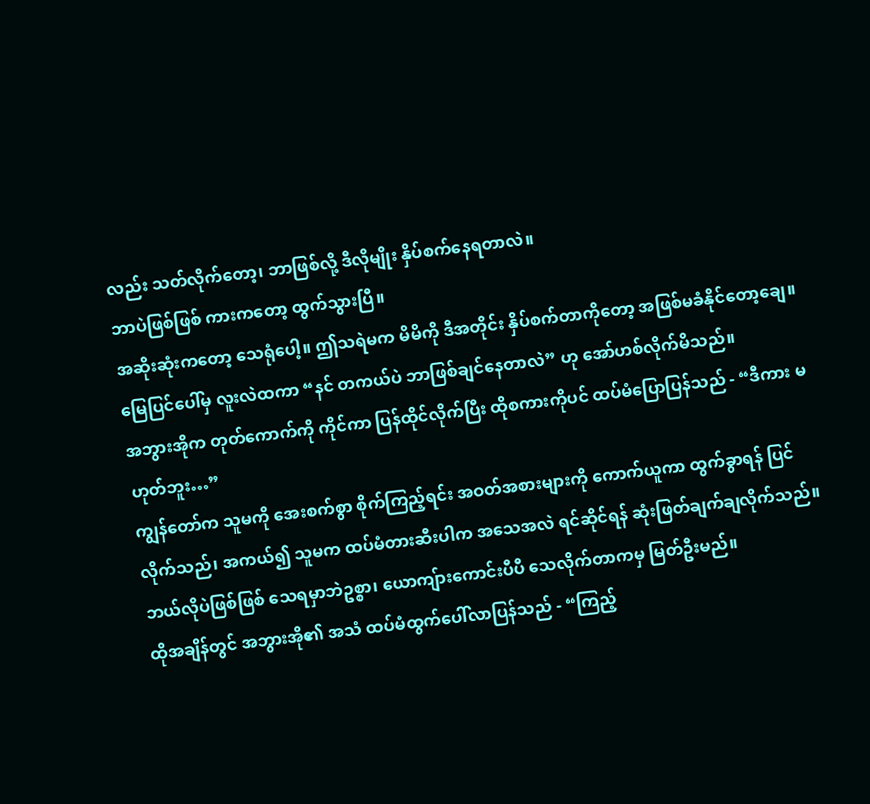လည်း သတ်လိုက်တော့၊ ဘာဖြစ်လို့ ဒီလိုမျိုး နှိပ်စက်နေရတာလဲ။
ဘာပဲဖြစ်ဖြစ် ကားကတော့ ထွက်သွားပြီ။
အဆိုးဆုံးကတော့ သေရုံပေါ့။ ဤသရဲမက မိမိကို ဒီအတိုင်း နှိပ်စက်တာကိုတော့ အဖြစ်မခံနိုင်တော့ချေ။
မြေပြင်ပေါ်မှ လူးလဲထကာ “နင် တကယ်ပဲ ဘာဖြစ်ချင်နေတာလဲ” ဟု အော်ဟစ်လိုက်မိသည်။
အဘွားအိုက တုတ်ကောက်ကို ကိုင်ကာ ပြန်ထိုင်လိုက်ပြီး ထိုစကားကိုပင် ထပ်မံပြောပြန်သည် - “ဒီကား မဟုတ်ဘူး…”
ကျွန်တော်က သူမကို အေးစက်စွာ စိုက်ကြည့်ရင်း အဝတ်အစားများကို ကောက်ယူကာ ထွက်ခွာရန် ပြင်လိုက်သည်၊ အကယ်၍ သူမက ထပ်မံတားဆီးပါက အသေအလဲ ရင်ဆိုင်ရန် ဆုံးဖြတ်ချက်ချလိုက်သည်။
ဘယ်လိုပဲဖြစ်ဖြစ် သေရမှာဘဲဥစ္စာ၊ ယောကျ်ားကောင်းပီပီ သေလိုက်တာကမှ မြတ်ဦးမည်။
ထိုအချိန်တွင် အဘွားအို၏ အသံ ထပ်မံထွက်ပေါ်လာပြန်သည် - “ကြည့်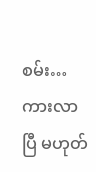စမ်း… ကားလာပြီ မဟုတ်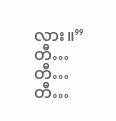လား။”
တီ… တီ… တီ…